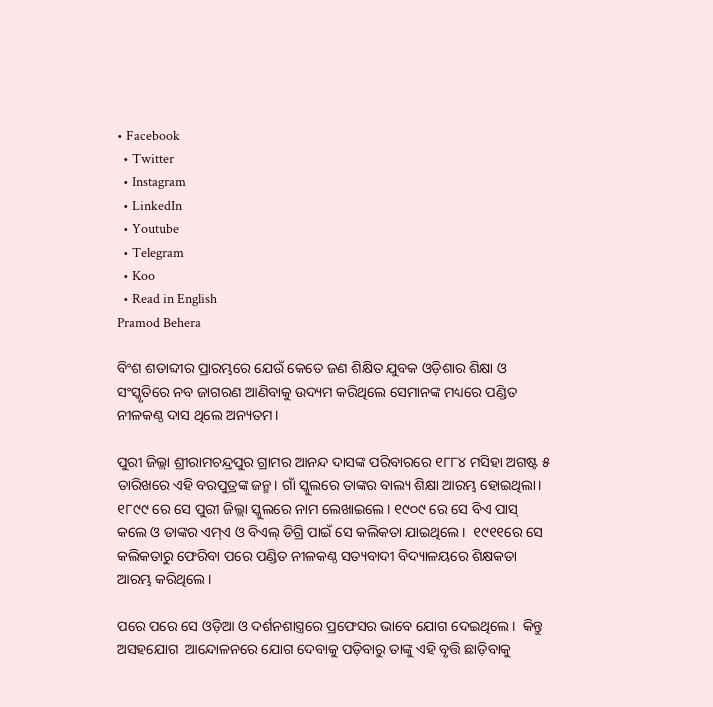• Facebook
  • Twitter
  • Instagram
  • LinkedIn
  • Youtube
  • Telegram
  • Koo
  • Read in English
Pramod Behera

ବିଂଶ ଶତାବ୍ଦୀର ପ୍ରାରମ୍ଭରେ ଯେଉଁ କେତେ ଜଣ ଶିକ୍ଷିତ ଯୁବକ ଓଡ଼ିଶାର ଶିକ୍ଷା ଓ ସଂସ୍କୃତିରେ ନବ ଜାଗରଣ ଆଣିବାକୁ ଉଦ୍ୟମ କରିଥିଲେ ସେମାନଙ୍କ ମଧ୍ୟରେ ପଣ୍ଡିତ ନୀଳକଣ୍ଠ ଦାସ ଥିଲେ ଅନ୍ୟତମ।

ପୁରୀ ଜିଲ୍ଲା ଶ୍ରୀରାମଚନ୍ଦ୍ରପୁର ଗ୍ରାମର ଆନନ୍ଦ ଦାସଙ୍କ ପରିବାରରେ ୧୮୮୪ ମସିହା ଅଗଷ୍ଟ ୫ ତାରିଖରେ ଏହି ବରପୁତ୍ରଙ୍କ ଜନ୍ମ। ଗାଁ ସ୍କୁଲରେ ତାଙ୍କର ବାଲ୍ୟ ଶିକ୍ଷା ଆରମ୍ଭ ହୋଇଥିଲା। ୧୮୯୯ ରେ ସେ ପୁରୀ ଜିଲ୍ଲା ସ୍କୁଲରେ ନାମ ଲେଖାଇଲେ। ୧୯୦୯ ରେ ସେ ବିଏ ପାସ୍ କଲେ ଓ ତାଙ୍କର ଏମ୍ଏ ଓ ବିଏଲ୍ ଡିଗ୍ରି ପାଇଁ ସେ କଲିକତା ଯାଇଥିଲେ।  ୧୯୧୧ରେ ସେ କଲିକତାରୁ ଫେରିବା ପରେ ପଣ୍ଡିତ ନୀଳକଣ୍ଠ ସତ୍ୟବାଦୀ ବିଦ୍ୟାଳୟରେ ଶିକ୍ଷକତା ଆରମ୍ଭ କରିଥିଲେ।

ପରେ ପରେ ସେ ଓଡ଼ିଆ ଓ ଦର୍ଶନଶାସ୍ତ୍ରରେ ପ୍ରଫେସର ଭାବେ ଯୋଗ ଦେଇଥିଲେ।  କିନ୍ତୁ ଅସହଯୋଗ  ଆନ୍ଦୋଳନରେ ଯୋଗ ଦେବାକୁ ପଡ଼ିବାରୁ ତାଙ୍କୁ ଏହି ବୃତ୍ତି ଛାଡ଼ିବାକୁ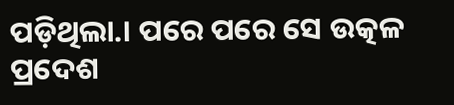ପଡ଼ିଥିଲା.। ପରେ ପରେ ସେ ଉତ୍କଳ ପ୍ରଦେଶ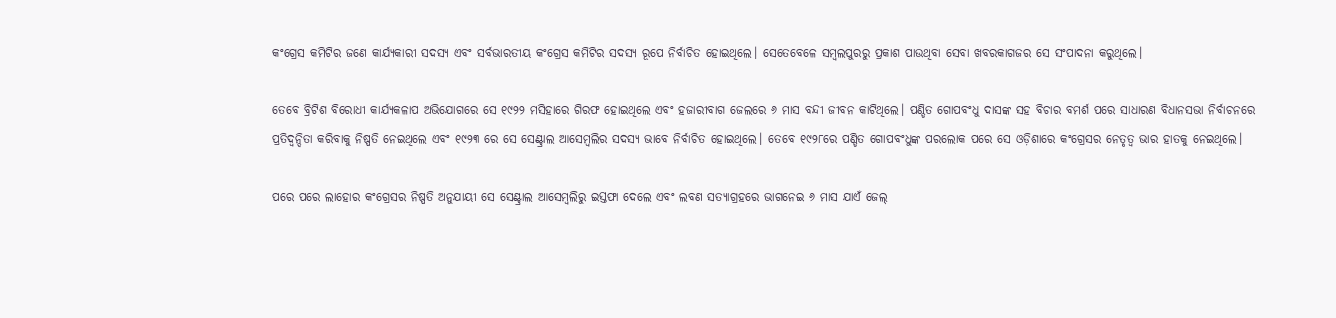କଂଗ୍ରେସ କମିଟିର ଜଣେ କାର୍ଯ୍ୟକାରୀ ସଦସ୍ୟ ଏବଂ ସର୍ବଭାରତୀୟ କଂଗ୍ରେସ କମିଟିର ସଦସ୍ୟ ରୂପେ ନିର୍ବାଚିତ ହୋଇଥିଲେ। ସେତେବେଳେ ସମ୍ବଲପୁରରୁ ପ୍ରକାଶ ପାଉଥିବା ସେବା ଖବରକାଗଜର ସେ ସଂପାଦନା କରୁଥିଲେ।

ତେବେ ବ୍ରିଟିଶ ବିରୋଧୀ କାର୍ଯ୍ୟକଳାପ ଅଭିଯୋଗରେ ସେ ୧୯୨୨ ମସିହାରେ ଗିରଫ ହୋଇଥିଲେ ଏବଂ ହଜାରୀବାଗ ଜେଲରେ ୬ ମାସ ବନ୍ଦୀ ଜୀବନ କାଟିଥିଲେ। ପଣ୍ଡିତ ଗୋପବଂଧୁ ଦାସଙ୍କ ସହ ବିଚାର ବମର୍ଶ ପରେ ସାଧାରଣ ବିଧାନସଭା ନିର୍ବାଚନରେ ପ୍ରତିଦ୍ୱନ୍ଦିତା କରିବାକୁ ନିଷ୍ପତି ନେଇଥିଲେ ଏବଂ ୧୯୨୩ ରେ ସେ ସେଣ୍ଟ୍ରାଲ ଆସେମ୍ବଲିର ସଦସ୍ୟ ଭାବେ ନିର୍ବାଚିତ ହୋଇଥିଲେ। ତେବେ ୧୯୨୮ରେ ପଣ୍ଡିତ ଗୋପବଂଧୁଙ୍କ ପରଲୋକ ପରେ ସେ ଓଡ଼ିଶାରେ କଂଗ୍ରେସର ନେତୃତ୍ୱ ଭାର ହାତକୁ ନେଇଥିଲେ।

ପରେ ପରେ ଲାହୋର କଂଗ୍ରେସର ନିଷ୍ପତି ଅନୁଯାୟୀ ସେ ସେଣ୍ଟ୍ରାଲ ଆସେମ୍ବଲିରୁ ଇସ୍ତଫା ଦେଲେ ଏବଂ ଲବଣ ସତ୍ୟାଗ୍ରହରେ ଭାଗନେଇ ୬ ମାସ ଯାଏଁ ଜେଲ୍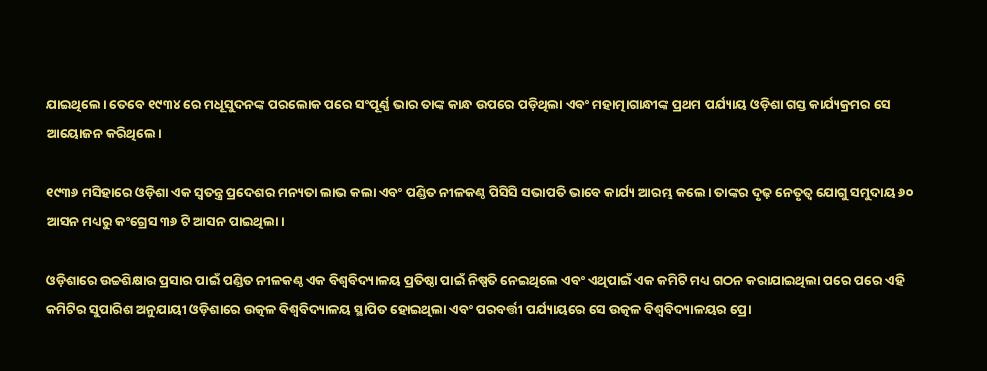ଯାଇଥିଲେ। ତେବେ ୧୯୩୪ ରେ ମଧୂସୁଦନଙ୍କ ପରଲୋକ ପରେ ସଂପୂର୍ଣ୍ଣ ଭାର ତାଙ୍କ କାନ୍ଧ ଉପରେ ପଡ଼ିଥିଲା ଏବଂ ମହାତ୍ମାଗାନ୍ଧୀଙ୍କ ପ୍ରଥମ ପର୍ଯ୍ୟାୟ ଓଡ଼ିଶା ଗସ୍ତ କାର୍ଯ୍ୟକ୍ରମର ସେ ଆୟୋଜନ କରିଥିଲେ।

୧୯୩୬ ମସିହାରେ ଓଡ଼ିଶା ଏକ ସ୍ବତନ୍ତ୍ର ପ୍ରଦେଶର ମନ୍ୟତା ଲାଭ କଲା ଏବଂ ପଣ୍ଡିତ ନୀଳକଣ୍ଠ ପିସିସି ସଭାପତି ଭାବେ କାର୍ଯ୍ୟ ଆରମ୍ଭ କଲେ। ତାଙ୍କର ଦୃଢ଼ ନେତୃତ୍ୱ ଯୋଗୁ ସମୁଦାୟ ୬୦ ଆସନ ମଧ୍ୟରୁ କଂଗ୍ରେସ ୩୬ ଟି ଆସନ ପାଇଥିଲା।

ଓଡ଼ିଶାରେ ଉଚ୍ଚଶିକ୍ଷାର ପ୍ରସାର ପାଇଁ ପଣ୍ଡିତ ନୀଳକଣ୍ଠ ଏକ ବିଶ୍ୱବିଦ୍ୟାଳୟ ପ୍ରତିଷ୍ଠା ପାଇଁ ନିଷ୍ପତି ନେଇଥିଲେ ଏବଂ ଏଥିପାଇଁ ଏକ କମିଟି ମଧ୍ୟ ଗଠନ କରାଯାଇଥିଲା ପରେ ପରେ ଏହି କମିଟିର ସୁପାରିଶ ଅନୁଯାୟୀ ଓଡ଼ିଶାରେ ଉତ୍କଳ ବିଶ୍ୱବିଦ୍ୟାଳୟ ସ୍ଥାପିତ ହୋଇଥିଲା ଏବଂ ପରବର୍ତ୍ତୀ ପର୍ଯ୍ୟାୟରେ ସେ ଉତ୍କଳ ବିଶ୍ୱବିଦ୍ୟାଳୟର ପ୍ରୋ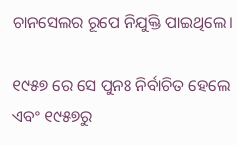ଚାନସେଲର ରୂପେ ନିଯୁକ୍ତି ପାଇଥିଲେ।

୧୯୫୭ ରେ ସେ ପୁନଃ ନିର୍ବାଚିତ ହେଲେ ଏବଂ ୧୯୫୭ରୁ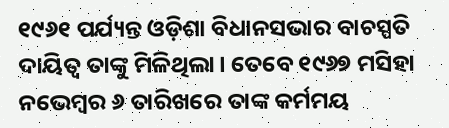୧୯୬୧ ପର୍ଯ୍ୟନ୍ତ ଓଡ଼ିଶା ବିଧାନସଭାର ବାଚସ୍ପତି ଦାୟିତ୍ୱ ତାଙ୍କୁ ମିଳିଥିଲା। ତେବେ ୧୯୬୭ ମସିହା ନଭେମ୍ବର ୬ ତାରିଖରେ ତାଙ୍କ କର୍ମମୟ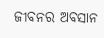ଜୀବନର ଅବସାନ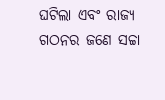ଘଟିଲା ଏବଂ ରାଜ୍ୟ ଗଠନର ଜଣେ ସଚ୍ଚା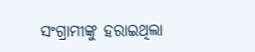ସଂଗ୍ରାମୀଙ୍କୁ ହରାଇଥିଲା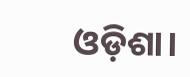ଓଡ଼ିଶା।